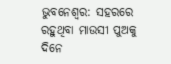ଭୁବନେଶ୍ବର: ସହରରେ ରହୁଥିବା ମାଉସୀ ପୁଅକୁ ଦିନେ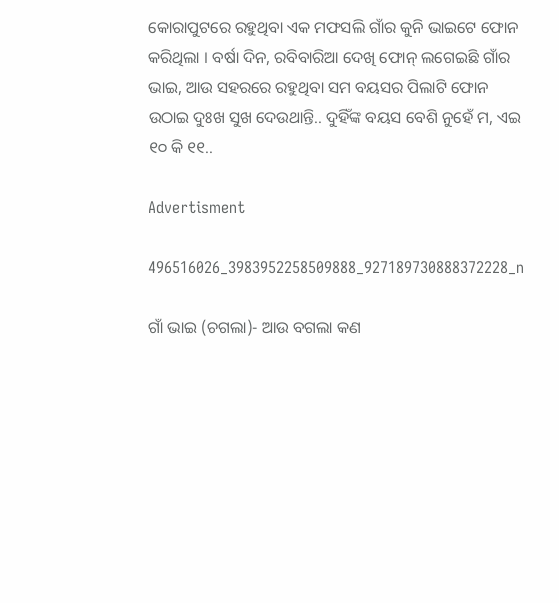କୋରାପୁଟରେ ରହୁଥିବା ଏକ ମଫସଲି ଗାଁର କୁନି ଭାଇଟେ ଫୋନ କରିଥିଲା । ବର୍ଷା ଦିନ, ରବିବାରିଆ ଦେଖି ଫୋନ୍ ଲଗେଇଛି ଗାଁର ଭାଇ, ଆଉ ସହରରେ ରହୁଥିବା ସମ ବୟସର ପିଲାଟି ଫୋନ ଉଠାଇ ଦୁଃଖ ସୁଖ ଦେଉଥାନ୍ତି.. ଦୁହିଁଙ୍କ ବୟସ ବେଶି ନୁହେଁ ମ, ଏଇ ୧୦ କି ୧୧..

Advertisment

496516026_3983952258509888_927189730888372228_n

ଗାଁ ଭାଇ (ଚଗଲା)- ଆଉ ବଗଲା କଣ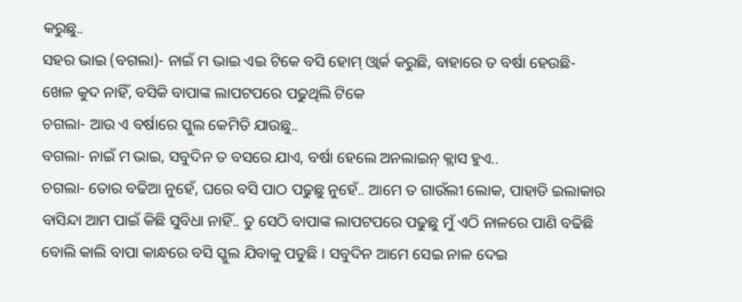କରୁଛୁ..
ସହର ଭାଇ (ବଗଲା)- ନାଇଁ ମ ଭାଇ ଏଇ ଟିକେ ବସି ହୋମ୍ ଓ୍ଵାର୍କ କରୁଛି, ବାହାରେ ତ ବର୍ଷା ହେଉଛି- ଖେଳ କୁଦ ନାହିଁ, ବସିକି ବାପାଙ୍କ ଲାପଟପରେ ପଢୁଥିଲି ଟିକେ
ଚଗଲା- ଆଉ ଏ ବର୍ଷାରେ ସ୍କୁଲ କେମିତି ଯାଉଛୁ..
ବଗଲା- ନାଇଁ ମ ଭାଇ, ସବୁଦିନ ତ ବସରେ ଯାଏ, ବର୍ଷା ହେଲେ ଅନଲାଇନ୍ କ୍ଲାସ ହୁଏ..
ଚଗଲା- ତୋର ବଢିଆ ନୁହେଁ, ଘରେ ବସି ପାଠ ପଢୁଛୁ ନୁହେଁ.. ଆମେ ତ ଗାଉଁଲୀ ଲୋକ, ପାହାଡି ଇଲାକାର ବାସିନ୍ଦା ଆମ ପାଇଁ କିଛି ସୁବିଧା ନାହିଁ.. ତୁ ସେଠି ବାପାଙ୍କ ଲାପଟପରେ ପଢୁଛୁ ମୁଁ ଏଠି ନାଳରେ ପାଣି ବଢିଛି ବୋଲି କାଲି ବାପା କାନ୍ଧରେ ବସି ସ୍କୁଲ ଯିବାକୁ ପଡୁଛି । ସବୁଦିନ ଆମେ ସେଇ ନାଳ ଦେଇ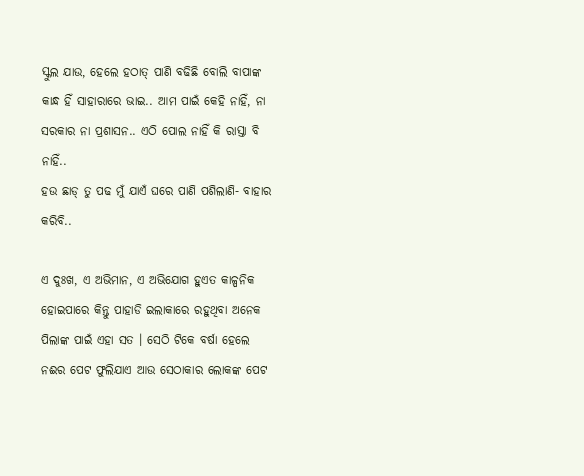ସ୍କୁଲ ଯାଉ, ହେଲେ ହଠାତ୍ ପାଣି ବଢିଛି ବୋଲି ବାପାଙ୍କ କାନ୍ଧ ହିଁ ସାହାରାରେ ଭାଇ.. ଆମ ପାଇଁ କେହି ନାହିଁ, ନା ସରକାର ନା ପ୍ରଶାସନ.. ଏଠି ପୋଲ ନାହିଁ କି ରାସ୍ତା ବି ନାହିଁ..
ହଉ ଛାଡ୍ ତୁ ପଢ ମୁଁ ଯାଏଁ ଘରେ ପାଣି ପଶିଲାଣି- ବାହାର କରିବି..

ଏ ଦୁଃଖ, ଏ ଅଭିମାନ, ଏ ଅଭିଯୋଗ ହୁଏତ କାଳ୍ପନିକ ହୋଇପାରେ କିନ୍ତୁ ପାହାଡି ଇଲାକାରେ ରହୁଥିବା ଅନେକ ପିଲାଙ୍କ ପାଇଁ ଏହା ସତ । ସେଠି ଟିକେ ବର୍ଷା ହେଲେ ନଈର ପେଟ ଫୁଲିଯାଏ ଆଉ ସେଠାକାର ଲୋକଙ୍କ ପେଟ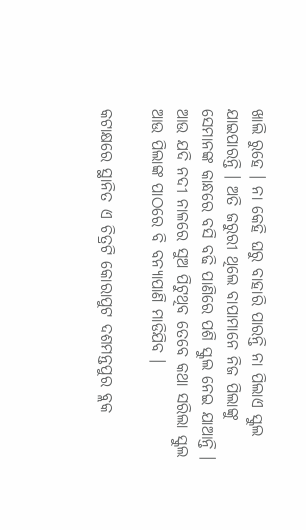ଖାଲି ରୁହେ । ନା କେହି ଘରୁ ବାହାରି ପାରନ୍ତି ନା ପିଲାଏ ସ୍କୁଲ ଯାଇପାରନ୍ତି । ଅତି ଜରୁରୀ ଥିଲେ ବାପାମାନେ ନିଜ ପିଲାଙ୍କୁ ସେମାନଙ୍କ କାନ୍ଧରେ ବସି ବଢି ପାଣିରେ ପଶି ସ୍କୁଲ ନେଇ ଯାଆନ୍ତି । ଆଉ ଯଦି ନଦୀ ନାଳରେ ସୁଅ ପିଟୁଥିବ ତେବେ କଥା ସରିଲା ସ୍କୁଲ ଆଉ ପିଲାଙ୍କ ପାଠରେ ବି ବନ୍ୟାପାଣି ମାଡିଯିବ ।

କଟାକ୍ଷରେ ସ୍ଥାନିତ ଏ ଚିତ୍ରଟି କୋରାପୁଟ ଦଶମନ୍ତପୁର ବ୍ଲକ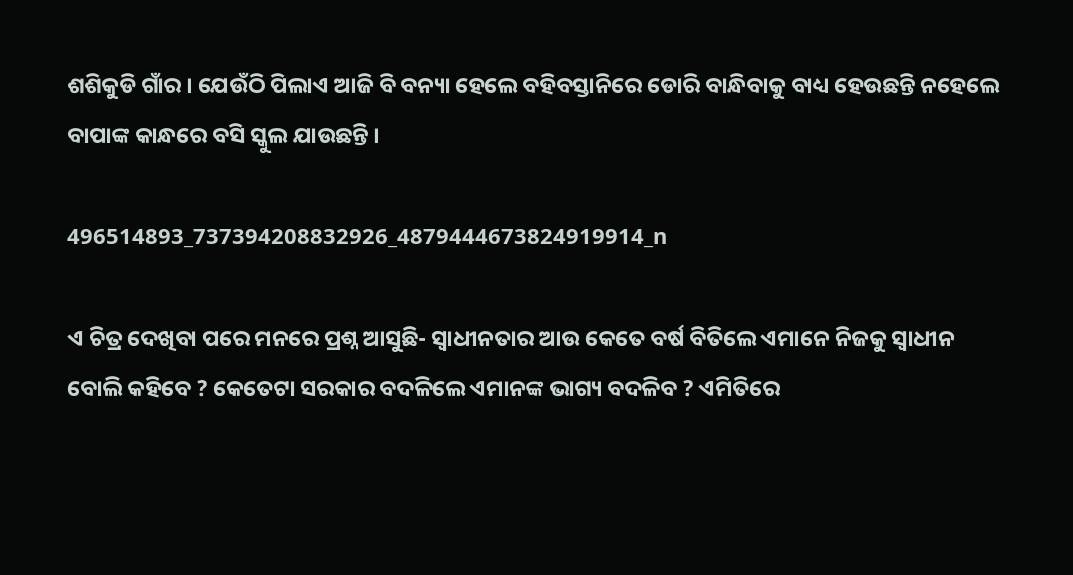ଶଶିକୁଡି ଗାଁର । ଯେଉଁଠି ପିଲାଏ ଆଜି ବି ବନ୍ୟା ହେଲେ ବହିବସ୍ତାନିରେ ଡୋରି ବାନ୍ଧିବାକୁ ବାଧ୍ୟ ହେଉଛନ୍ତି ନହେଲେ ବାପାଙ୍କ କାନ୍ଧରେ ବସି ସ୍କୁଲ ଯାଉଛନ୍ତି ।

496514893_737394208832926_4879444673824919914_n

ଏ ଚିତ୍ର ଦେଖିବା ପରେ ମନରେ ପ୍ରଶ୍ନ ଆସୁଛି- ସ୍ବାଧୀନତାର ଆଉ କେତେ ବର୍ଷ ବିତିଲେ ଏମାନେ ନିଜକୁ ସ୍ବାଧୀନ ବୋଲି କହିବେ ? କେତେଟା ସରକାର ବଦଳିଲେ ଏମାନଙ୍କ ଭାଗ୍ୟ ବଦଳିବ ? ଏମିତିରେ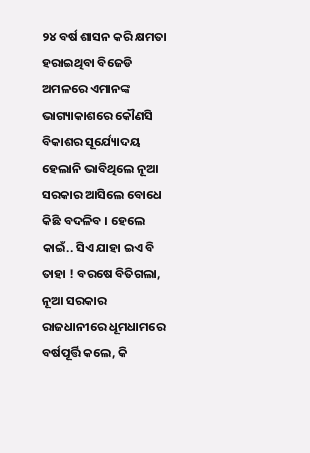୨୪ ବର୍ଷ ଶାସନ କରି କ୍ଷମତା ହରାଇଥିବା ବିଜେଡି ଅମଳରେ ଏମାନଙ୍କ ଭାଗ୍ୟାକାଶରେ କୌଣସି ବିକାଶର ସୂର୍ଯ୍ୟୋଦୟ ହେଲାନି ଭାବିଥିଲେ ନୂଆ ସରକାର ଆସିଲେ ବୋଧେ କିଛି ବଦଳିବ । ହେଲେ କାଇଁ.. ସିଏ ଯାହା ଇଏ ବି ତାହା ! ବରଷେ ବିତିଗଲା, ନୂଆ ସରକାର ରାଜଧାନୀରେ ଧୂମଧାମରେ ବର୍ଷପୂର୍ତ୍ତି କଲେ, କି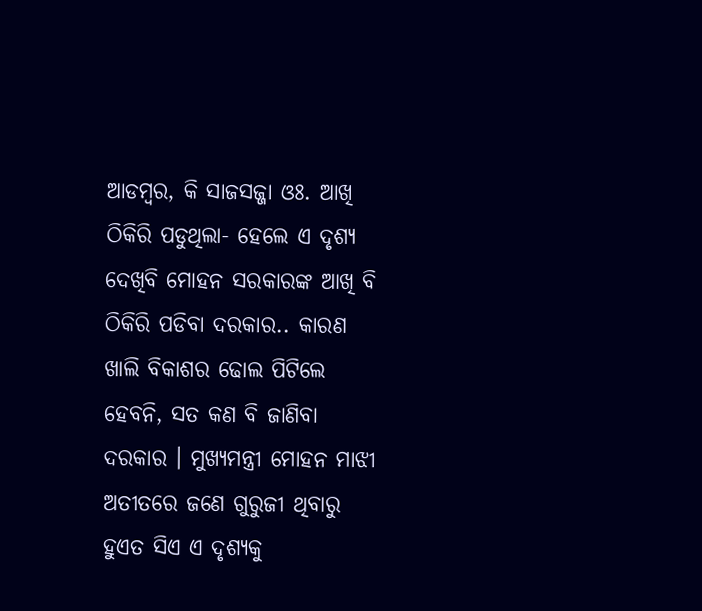ଆଡମ୍ବର, କି ସାଜସଜ୍ଜା ଓଃ. ଆଖି ଠିକିରି ପଡୁଥିଲା- ହେଲେ ଏ ଦୃଶ୍ୟ ଦେଖିବି ମୋହନ ସରକାରଙ୍କ ଆଖି ବି ଠିକିରି ପଡିବା ଦରକାର.. କାରଣ ଖାଲି ବିକାଶର ଢୋଲ ପିଟିଲେ ହେବନି, ସତ କଣ ବି ଜାଣିବା ଦରକାର । ମୁଖ୍ୟମନ୍ତ୍ରୀ ମୋହନ ମାଝୀ ଅତୀତରେ ଜଣେ ଗୁରୁଜୀ ଥିବାରୁ ହୁଏତ ସିଏ ଏ ଦୃଶ୍ୟକୁ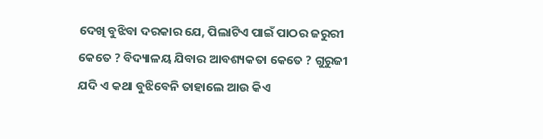ଦେଖି ବୁଝିବା ଦରକାର ଯେ, ପିଲାଟିଏ ପାଇଁ ପାଠର ଜରୁରୀ କେତେ ? ବିଦ୍ୟାଳୟ ଯିବାର ଆବଶ୍ୟକତା କେତେ ? ଗୁରୁଜୀ ଯଦି ଏ କଥା ବୁଝିବେନି ତାହାଲେ ଆଉ କିଏ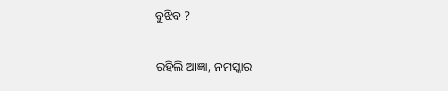ବୁଝିବ ?

ରହିଲି ଆଜ୍ଞା, ନମସ୍କାର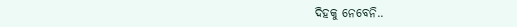ଦିହକୁ ନେବେନି..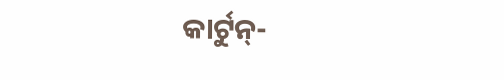କାର୍ଟୁନ୍-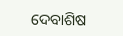ଦେବାଶିଷ